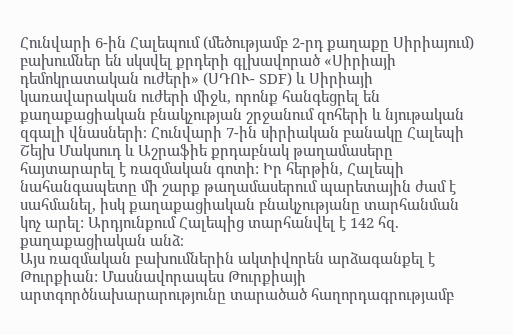Հունվարի 6-ին Հալեպում (մեծությամբ 2-րդ քաղաքը Սիրիայում) բախումներ են սկսվել քրդերի գլխավորած «Սիրիայի դեմոկրատական ուժերի» (ՍԴՈՒ- SDF) և Սիրիայի կառավարական ուժերի միջև, որոնք հանգեցրել են քաղաքացիական բնակչության շրջանում զոհերի և նյութական զգալի վնասների։ Հունվարի 7-ին սիրիական բանակը Հալեպի Շեյխ Մակսուդ և Աշրաֆիե քրդաբնակ թաղամասերը հայտարարել է ռազմական գոտի: Իր հերթին, Հալեպի նահանգապետը մի շարք թաղամասերում պարետային ժամ է սահմանել, իսկ քաղաքացիական բնակչությանը տարհանման կոչ արել: Արդյունքում Հալեպից տարհանվել է 142 հզ. քաղաքացիական անձ։
Այս ռազմական բախումներին ակտիվորեն արձագանքել է Թուրքիան: Մասնավորապես Թուրքիայի արտգործնախարարությունը տարածած հաղորդագրությամբ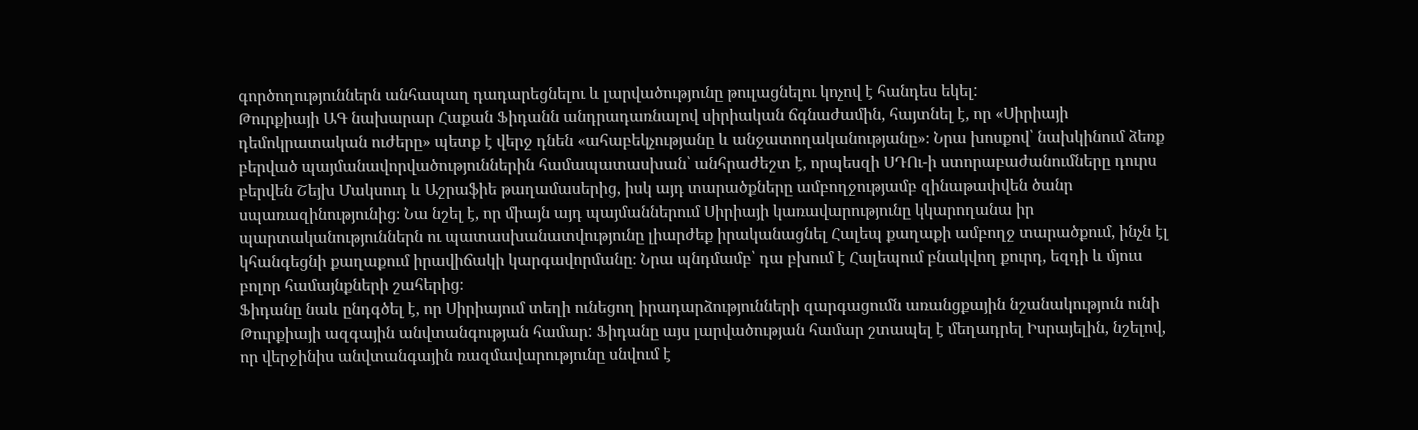գործողություններն անհապաղ դադարեցնելու և լարվածությունը թուլացնելու կոչով է հանդես եկել:
Թուրքիայի ԱԳ նախարար Հաքան Ֆիդանն անդրադառնալով սիրիական ճգնաժամին, հայտնել է, որ «Սիրիայի դեմոկրատական ուժերը» պետք է վերջ դնեն «ահաբեկչությանը և անջատողականությանը»։ Նրա խոսքով՝ նախկինում ձեռք բերված պայմանավորվածություններին համապատասխան՝ անհրաժեշտ է, որպեսզի ՍԴՈւ-ի ստորաբաժանումները դուրս բերվեն Շեյխ Մակսուդ և Աշրաֆիե թաղամասերից, իսկ այդ տարածքները ամբողջությամբ զինաթափվեն ծանր սպառազինությունից։ Նա նշել է, որ միայն այդ պայմաններում Սիրիայի կառավարությունը կկարողանա իր պարտականություններն ու պատասխանատվությունը լիարժեք իրականացնել Հալեպ քաղաքի ամբողջ տարածքում, ինչն էլ կհանգեցնի քաղաքում իրավիճակի կարգավորմանը։ Նրա պնդմամբ՝ դա բխում է Հալեպում բնակվող քուրդ, եզդի և մյուս բոլոր համայնքների շահերից։
Ֆիդանը նաև ընդգծել է, որ Սիրիայում տեղի ունեցող իրադարձությունների զարգացումն առանցքային նշանակություն ունի Թուրքիայի ազգային անվտանգության համար: Ֆիդանը այս լարվածության համար շտապել է մեղադրել Իսրայելին, նշելով, որ վերջինիս անվտանգային ռազմավարությունը սնվում է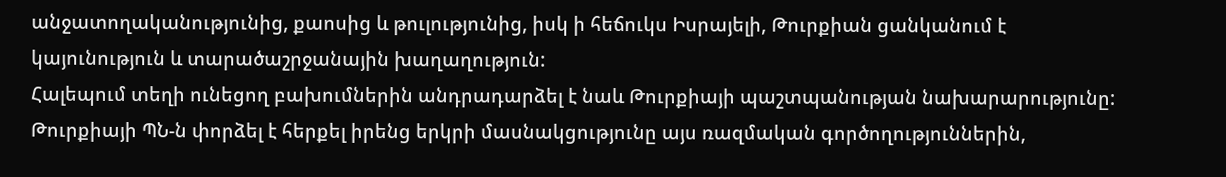անջատողականությունից, քաոսից և թուլությունից, իսկ ի հեճուկս Իսրայելի, Թուրքիան ցանկանում է կայունություն և տարածաշրջանային խաղաղություն:
Հալեպում տեղի ունեցող բախումներին անդրադարձել է նաև Թուրքիայի պաշտպանության նախարարությունը: Թուրքիայի ՊՆ-ն փորձել է հերքել իրենց երկրի մասնակցությունը այս ռազմական գործողություններին,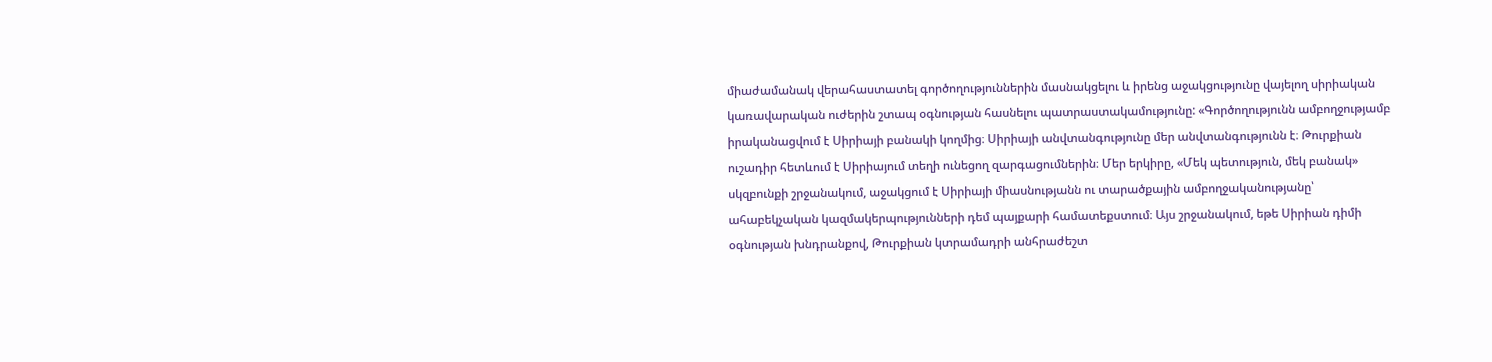միաժամանակ վերահաստատել գործողություններին մասնակցելու և իրենց աջակցությունը վայելող սիրիական կառավարական ուժերին շտապ օգնության հասնելու պատրաստակամությունը: «Գործողությունն ամբողջությամբ իրականացվում է Սիրիայի բանակի կողմից։ Սիրիայի անվտանգությունը մեր անվտանգությունն է։ Թուրքիան ուշադիր հետևում է Սիրիայում տեղի ունեցող զարգացումներին։ Մեր երկիրը, «Մեկ պետություն, մեկ բանակ» սկզբունքի շրջանակում, աջակցում է Սիրիայի միասնությանն ու տարածքային ամբողջականությանը՝ ահաբեկչական կազմակերպությունների դեմ պայքարի համատեքստում։ Այս շրջանակում, եթե Սիրիան դիմի օգնության խնդրանքով, Թուրքիան կտրամադրի անհրաժեշտ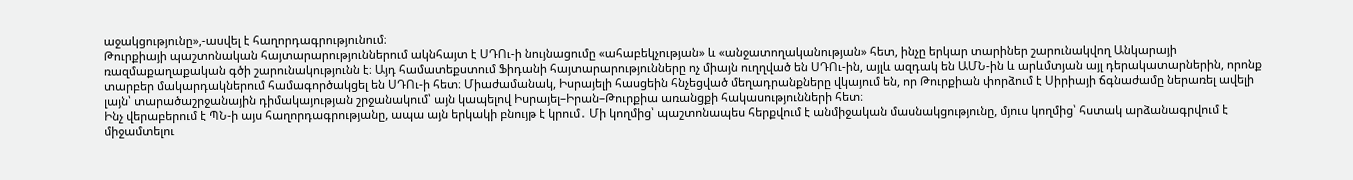աջակցությունը»,-ասվել է հաղորդագրությունում։
Թուրքիայի պաշտոնական հայտարարություններում ակնհայտ է ՍԴՈւ-ի նույնացումը «ահաբեկչության» և «անջատողականության» հետ, ինչը երկար տարիներ շարունակվող Անկարայի ռազմաքաղաքական գծի շարունակությունն է։ Այդ համատեքստում Ֆիդանի հայտարարությունները ոչ միայն ուղղված են ՍԴՈւ-ին, այլև ազդակ են ԱՄՆ-ին և արևմտյան այլ դերակատարներին, որոնք տարբեր մակարդակներում համագործակցել են ՍԴՈւ-ի հետ։ Միաժամանակ, Իսրայելի հասցեին հնչեցված մեղադրանքները վկայում են, որ Թուրքիան փորձում է Սիրիայի ճգնաժամը ներառել ավելի լայն՝ տարածաշրջանային դիմակայության շրջանակում՝ այն կապելով Իսրայել–Իրան–Թուրքիա առանցքի հակասությունների հետ։
Ինչ վերաբերում է ՊՆ-ի այս հաղորդագրությանը, ապա այն երկակի բնույթ է կրում․ Մի կողմից՝ պաշտոնապես հերքվում է անմիջական մասնակցությունը, մյուս կողմից՝ հստակ արձանագրվում է միջամտելու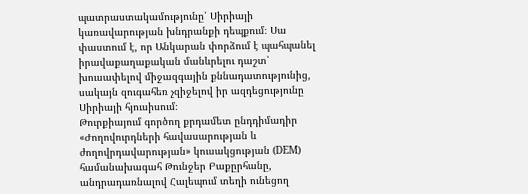պատրաստակամությունը՝ Սիրիայի կառավարության խնդրանքի դեպքում։ Սա փաստում է, որ Անկարան փորձում է պահպանել իրավաքաղաքական մանևրելու դաշտ՝ խուսափելով միջազգային քննադատությունից, սակայն զուգահեռ չզիջելով իր ազդեցությունը Սիրիայի հյուսիսում։
Թուրքիայում գործող քրդամետ ընդդիմադիր «Ժողովուրդների հավասարության և ժողովրդավարության» կուսակցության (DEM) համանախագահ Թունջեր Բաքըրհանը, անդրադառնալով Հալեպում տեղի ունեցող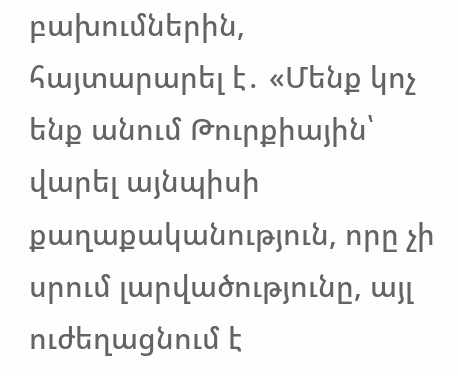բախումներին, հայտարարել է․ «Մենք կոչ ենք անում Թուրքիային՝ վարել այնպիսի քաղաքականություն, որը չի սրում լարվածությունը, այլ ուժեղացնում է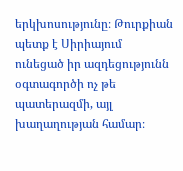երկխոսությունը։ Թուրքիան պետք է Սիրիայում ունեցած իր ազդեցությունն օգտագործի ոչ թե պատերազմի, այլ խաղաղության համար։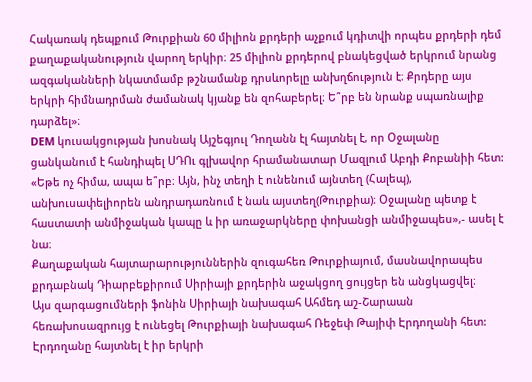Հակառակ դեպքում Թուրքիան 60 միլիոն քրդերի աչքում կդիտվի որպես քրդերի դեմ քաղաքականություն վարող երկիր։ 25 միլիոն քրդերով բնակեցված երկրում նրանց ազգականների նկատմամբ թշնամանք դրսևորելը անխղճություն է։ Քրդերը այս երկրի հիմնադրման ժամանակ կյանք են զոհաբերել։ Ե՞րբ են նրանք սպառնալիք դարձել»։
DEM կուսակցության խոսնակ Այշեգյուլ Դողանն էլ հայտնել է, որ Օջալանը ցանկանում է հանդիպել ՍԴՈւ գլխավոր հրամանատար Մազլում Աբդի Քոբանիի հետ: «Եթե ոչ հիմա, ապա ե՞րբ։ Այն, ինչ տեղի է ունենում այնտեղ (Հալեպ), անխուսափելիորեն անդրադառնում է նաև այստեղ(Թուրքիա)։ Օջալանը պետք է հաստատի անմիջական կապը և իր առաջարկները փոխանցի անմիջապես»,- ասել է նա։
Քաղաքական հայտարարություններին զուգահեռ Թուրքիայում, մասնավորապես քրդաբնակ Դիարբեքիրում Սիրիայի քրդերին աջակցող ցույցեր են անցկացվել։
Այս զարգացումների ֆոնին Սիրիայի նախագահ Ահմեդ աշ-Շարաան հեռախոսազրույց է ունեցել Թուրքիայի նախագահ Ռեջեփ Թայիփ Էրդողանի հետ: Էրդողանը հայտնել է իր երկրի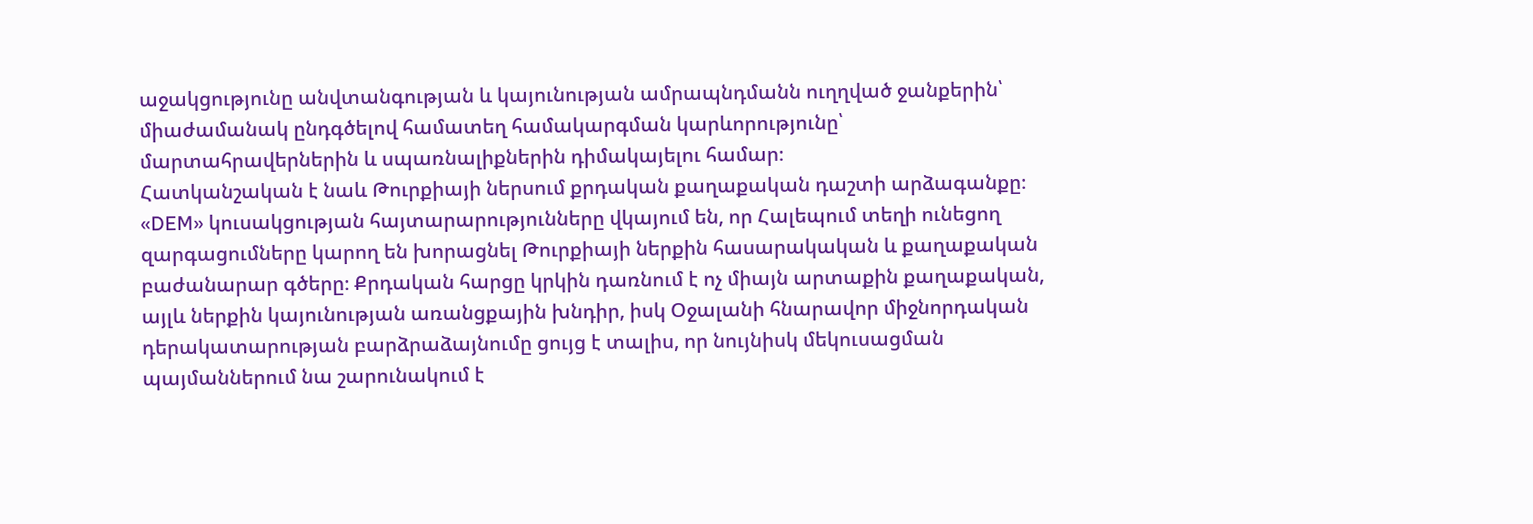աջակցությունը անվտանգության և կայունության ամրապնդմանն ուղղված ջանքերին՝ միաժամանակ ընդգծելով համատեղ համակարգման կարևորությունը՝ մարտահրավերներին և սպառնալիքներին դիմակայելու համար։
Հատկանշական է նաև Թուրքիայի ներսում քրդական քաղաքական դաշտի արձագանքը։ «DEM» կուսակցության հայտարարությունները վկայում են, որ Հալեպում տեղի ունեցող զարգացումները կարող են խորացնել Թուրքիայի ներքին հասարակական և քաղաքական բաժանարար գծերը։ Քրդական հարցը կրկին դառնում է ոչ միայն արտաքին քաղաքական, այլև ներքին կայունության առանցքային խնդիր, իսկ Օջալանի հնարավոր միջնորդական դերակատարության բարձրաձայնումը ցույց է տալիս, որ նույնիսկ մեկուսացման պայմաններում նա շարունակում է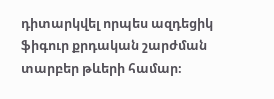դիտարկվել որպես ազդեցիկ ֆիգուր քրդական շարժման տարբեր թևերի համար։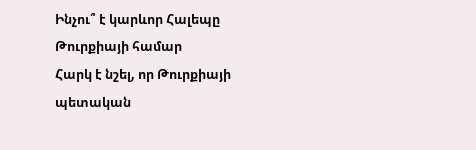Ինչու՞ է կարևոր Հալեպը Թուրքիայի համար
Հարկ է նշել, որ Թուրքիայի պետական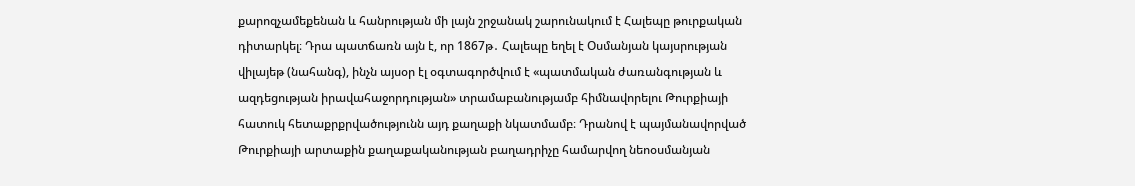քարոզչամեքենան և հանրության մի լայն շրջանակ շարունակում է Հալեպը թուրքական դիտարկել։ Դրա պատճառն այն է, որ 1867թ․ Հալեպը եղել է Օսմանյան կայսրության վիլայեթ (նահանգ), ինչն այսօր էլ օգտագործվում է «պատմական ժառանգության և ազդեցության իրավահաջորդության» տրամաբանությամբ հիմնավորելու Թուրքիայի հատուկ հետաքրքրվածությունն այդ քաղաքի նկատմամբ։ Դրանով է պայմանավորված Թուրքիայի արտաքին քաղաքականության բաղադրիչը համարվող նեոօսմանյան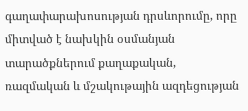գաղափարախոսության դրսևորումը, որը միտված է նախկին օսմանյան տարածքներում քաղաքական, ռազմական և մշակութային ազդեցության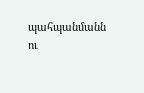պահպանմանն ու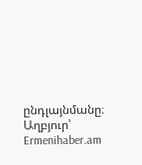ընդլայնմանը։
Աղբյուր՝ Ermenihaber.am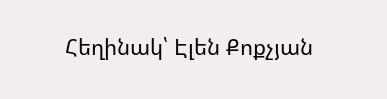Հեղինակ՝ Էլեն Քոքչյան